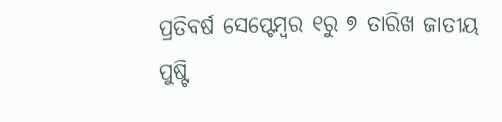ପ୍ରତିବର୍ଷ ସେପ୍ଟେମ୍ବର ୧ରୁ ୭ ତାରିଖ ଜାତୀୟ ପୁଷ୍ଟି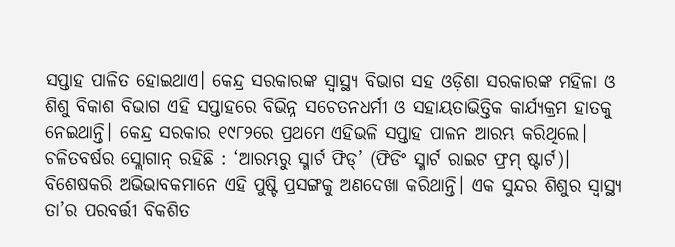ସପ୍ତାହ ପାଳିତ ହୋଇଥାଏ। କେନ୍ଦ୍ର ସରକାରଙ୍କ ସ୍ବାସ୍ଥ୍ୟ ବିଭାଗ ସହ ଓଡ଼ିଶା ସରକାରଙ୍କ ମହିଳା ଓ ଶିଶୁ ବିକାଶ ବିଭାଗ ଏହି ସପ୍ତାହରେ ବିଭିନ୍ନ ସଚେତନଧର୍ମୀ ଓ ସହାୟତାଭିତ୍ତିକ କାର୍ଯ୍ୟକ୍ରମ ହାତକୁ ନେଇଥାନ୍ତି। କେନ୍ଦ୍ର ସରକାର ୧୯୮୨ରେ ପ୍ରଥମେ ଏହିଭଳି ସପ୍ତାହ ପାଳନ ଆରମ୍ଭ କରିଥିଲେ। ଚଳିତବର୍ଷର ସ୍ଲୋଗାନ୍ ରହିଛି : ‘ଆରମ୍ଭରୁ ସ୍ମାର୍ଟ ଫିଡ୍’ (ଫିଡିଂ ସ୍ମାର୍ଟ ରାଇଟ ଫ୍ରମ୍ ଷ୍ଟାର୍ଟ)। ବିଶେଷକରି ଅଭିଭାବକମାନେ ଏହି ପୁଷ୍ଟି ପ୍ରସଙ୍ଗକୁ ଅଣଦେଖା କରିଥାନ୍ତି। ଏକ ସୁନ୍ଦର ଶିଶୁର ସ୍ବାସ୍ଥ୍ୟ ତା’ର ପରବର୍ତ୍ତୀ ବିକଶିତ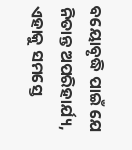ବୟୋବୃଦ୍ଧି ପାଇଁ ଯେ ନିତାନ୍ତ ଅପରିହାର୍ଯ୍ୟ, ଏହାକୁ ସମସ୍ତେ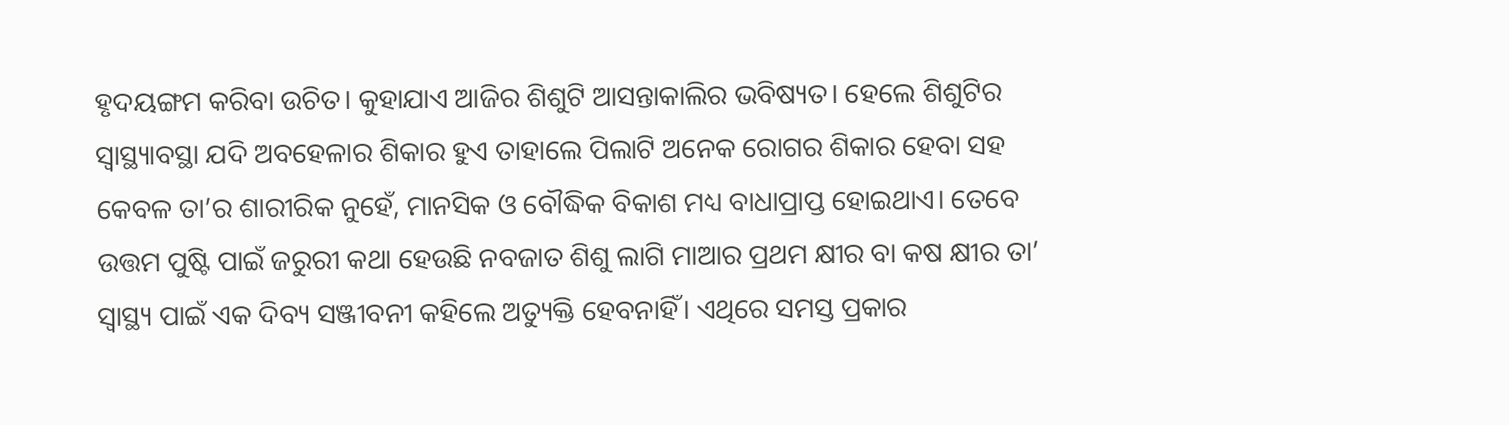ହୃଦୟଙ୍ଗମ କରିବା ଉଚିତ। କୁହାଯାଏ ଆଜିର ଶିଶୁଟି ଆସନ୍ତାକାଲିର ଭବିଷ୍ୟତ। ହେଲେ ଶିଶୁଟିର ସ୍ବାସ୍ଥ୍ୟାବସ୍ଥା ଯଦି ଅବହେଳାର ଶିକାର ହୁଏ ତାହାଲେ ପିଲାଟି ଅନେକ ରୋଗର ଶିକାର ହେବା ସହ କେବଳ ତା’ର ଶାରୀରିକ ନୁହେଁ, ମାନସିକ ଓ ବୌଦ୍ଧିକ ବିକାଶ ମଧ୍ୟ ବାଧାପ୍ରାପ୍ତ ହୋଇଥାଏ। ତେବେ ଉତ୍ତମ ପୁଷ୍ଟି ପାଇଁ ଜରୁରୀ କଥା ହେଉଛି ନବଜାତ ଶିଶୁ ଲାଗି ମାଆର ପ୍ରଥମ କ୍ଷୀର ବା କଷ କ୍ଷୀର ତା’ ସ୍ବାସ୍ଥ୍ୟ ପାଇଁ ଏକ ଦିବ୍ୟ ସଞ୍ଜୀବନୀ କହିଲେ ଅତ୍ୟୁକ୍ତି ହେବନାହିଁ। ଏଥିରେ ସମସ୍ତ ପ୍ରକାର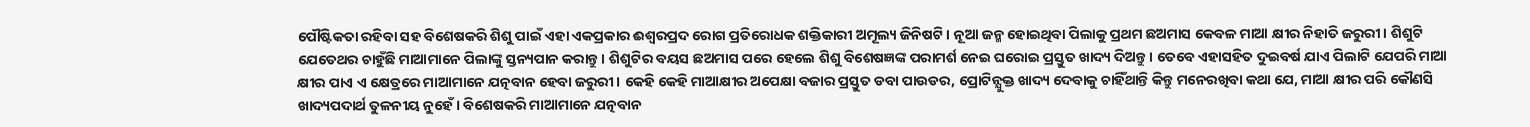ପୌଷ୍ଟିକତା ରହିବା ସହ ବିଶେଷକରି ଶିଶୁ ପାଇଁ ଏହା ଏକପ୍ରକାର ଈଶ୍ୱରପ୍ରଦ ରୋଗ ପ୍ରତିରୋଧକ ଶକ୍ତିକାରୀ ଅମୂଲ୍ୟ ଜିନିଷଟି। ନୂଆ ଜନ୍ମ ହୋଇଥିବା ପିଲାକୁ ପ୍ରଥମ ଛଅମାସ କେବଳ ମାଆ କ୍ଷୀର ନିହାତି ଜରୁରୀ। ଶିଶୁଟି ଯେତେଥର ଚାହୁଁଛି ମାଆମାନେ ପିଲାଙ୍କୁ ସ୍ତନ୍ୟପାନ କରାନ୍ତୁ। ଶିଶୁଟିର ବୟସ ଛଅମାସ ପରେ ହେଲେ ଶିଶୁ ବିଶେଷଜ୍ଞଙ୍କ ପରାମର୍ଶ ନେଇ ଘରୋଇ ପ୍ରସ୍ତୁତ ଖାଦ୍ୟ ଦିଅନ୍ତୁ। ତେବେ ଏହାସହିତ ଦୁଇବର୍ଷ ଯାଏ ପିଲାଟି ଯେପରି ମାଆ କ୍ଷୀର ପାଏ ଏ କ୍ଷେତ୍ରରେ ମାଆମାନେ ଯତ୍ନବାନ ହେବା ଜରୁରୀ। କେହି କେହି ମାଆକ୍ଷୀର ଅପେକ୍ଷା ବଜାର ପ୍ରସ୍ତୁତ ଡବା ପାଉଡର, ପ୍ରୋଟିନ୍ଯୁକ୍ତ ଖାଦ୍ୟ ଦେବାକୁ ଚାହିଁଥାନ୍ତି କିନ୍ତୁ ମନେରଖିବା କଥା ଯେ, ମାଆ କ୍ଷୀର ପରି କୌଣସି ଖାଦ୍ୟପଦାର୍ଥ ତୁଳନୀୟ ନୁହେଁ। ବିଶେଷକରି ମାଆମାନେ ଯତ୍ନବାନ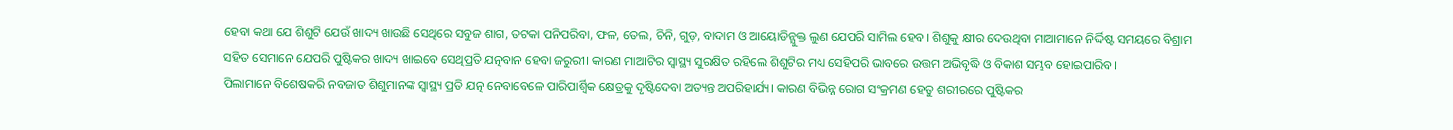ହେବା କଥା ଯେ ଶିଶୁଟି ଯେଉଁ ଖାଦ୍ୟ ଖାଉଛି ସେଥିରେ ସବୁଜ ଶାଗ, ତଟକା ପନିପରିବା, ଫଳ, ତେଲ, ଚିନି, ଗୁଡ଼, ବାଦାମ ଓ ଆୟୋଡିନ୍ଯୁକ୍ତ ଲୁଣ ଯେପରି ସାମିଲ ହେବ। ଶିଶୁକୁ କ୍ଷୀର ଦେଉଥିବା ମାଆମାନେ ନିର୍ଦ୍ଦିଷ୍ଟ ସମୟରେ ବିଶ୍ରାମ ସହିତ ସେମାନେ ଯେପରି ପୁଷ୍ଟିକର ଖାଦ୍ୟ ଖାଇବେ ସେଥିପ୍ରତି ଯତ୍ନବାନ ହେବା ଜରୁରୀ। କାରଣ ମାଆଟିର ସ୍ବାସ୍ଥ୍ୟ ସୁରକ୍ଷିତ ରହିଲେ ଶିଶୁଟିର ମଧ୍ୟ ସେହିପରି ଭାବରେ ଉତ୍ତମ ଅଭିବୃଦ୍ଧି ଓ ବିକାଶ ସମ୍ଭବ ହୋଇପାରିବ।
ପିଲାମାନେ ବିଶେଷକରି ନବଜାତ ଶିଶୁମାନଙ୍କ ସ୍ବାସ୍ଥ୍ୟ ପ୍ରତି ଯତ୍ନ ନେବାବେଳେ ପାରିପାର୍ଶ୍ୱିକ କ୍ଷେତ୍ରକୁ ଦୃଷ୍ଟିଦେବା ଅତ୍ୟନ୍ତ ଅପରିହାର୍ଯ୍ୟ। କାରଣ ବିଭିନ୍ନ ରୋଗ ସଂକ୍ରମଣ ହେତୁ ଶରୀରରେ ପୁଷ୍ଟିକର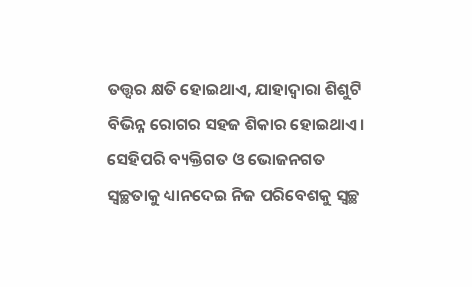ତତ୍ତ୍ୱର କ୍ଷତି ହୋଇଥାଏ, ଯାହାଦ୍ୱାରା ଶିଶୁଟି ବିଭିନ୍ନ ରୋଗର ସହଜ ଶିକାର ହୋଇଥାଏ। ସେହିପରି ବ୍ୟକ୍ତିଗତ ଓ ଭୋଜନଗତ ସ୍ବଚ୍ଛତାକୁ ଧ୍ୟାନଦେଇ ନିଜ ପରିବେଶକୁ ସ୍ବଚ୍ଛ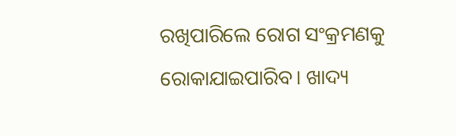ରଖିପାରିଲେ ରୋଗ ସଂକ୍ରମଣକୁ ରୋକାଯାଇପାରିବ। ଖାଦ୍ୟ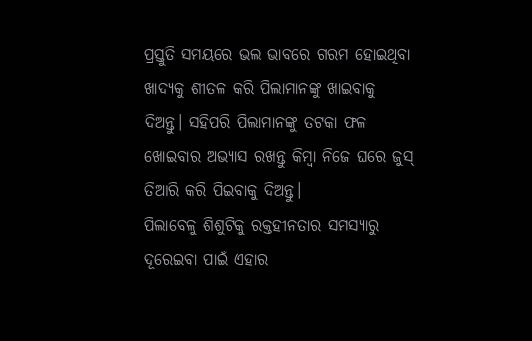ପ୍ରସ୍ତୁତି ସମୟରେ ଭଲ ଭାବରେ ଗରମ ହୋଇଥିବା ଖାଦ୍ୟକୁ ଶୀତଳ କରି ପିଲାମାନଙ୍କୁ ଖାଇବାକୁ ଦିଅନ୍ତୁ। ସହିପରି ପିଲାମାନଙ୍କୁ ତଟକା ଫଳ ଖୋଇବାର ଅଭ୍ୟାସ ରଖନ୍ତୁ କିମ୍ବା ନିଜେ ଘରେ ଜୁସ୍ ତିଆରି କରି ପିଇବାକୁ ଦିଅନ୍ତୁ।
ପିଲାବେଳୁ ଶିଶୁଟିକୁ ରକ୍ତହୀନତାର ସମସ୍ୟାରୁ ଦୂରେଇବା ପାଇଁ ଏହାର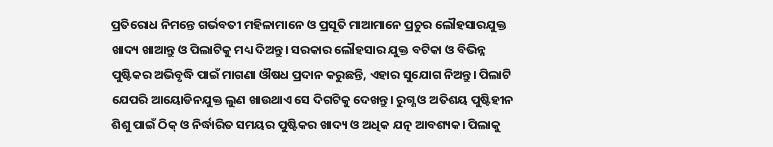ପ୍ରତିରୋଧ ନିମନ୍ତେ ଗର୍ଭବତୀ ମହିଳାମାନେ ଓ ପ୍ରସୂତି ମାଆମାନେ ପ୍ରଚୁର ଲୌହସାରଯୁକ୍ତ ଖାଦ୍ୟ ଖାଆନ୍ତୁ ଓ ପିଲାଟିକୁ ମଧ୍ୟ ଦିଅନ୍ତୁ। ସରକାର ଲୌହସାର ଯୁକ୍ତ ବଟିକା ଓ ବିଭିନ୍ନ ପୁଷ୍ଟିକର ଅଭିବୃଦ୍ଧି ପାଇଁ ମାଗଣା ଔଷଧ ପ୍ରଦାନ କରୁଛନ୍ତି, ଏହାର ସୁଯୋଗ ନିଅନ୍ତୁ। ପିଲାଟି ଯେପରି ଆୟୋଡିନଯୁକ୍ତ ଲୁଣ ଖାଉଥାଏ ସେ ଦିଗଟିକୁ ଦେଖନ୍ତୁ। ରୁଗ୍ଣ ଓ ଅତିଶୟ ପୁଷ୍ଟିହୀନ ଶିଶୁ ପାଇଁ ଠିକ୍ ଓ ନିର୍ଦ୍ଧାରିତ ସମୟର ପୁଷ୍ଟିକର ଖାଦ୍ୟ ଓ ଅଧିକ ଯତ୍ନ ଆବଶ୍ୟକ। ପିଲାକୁ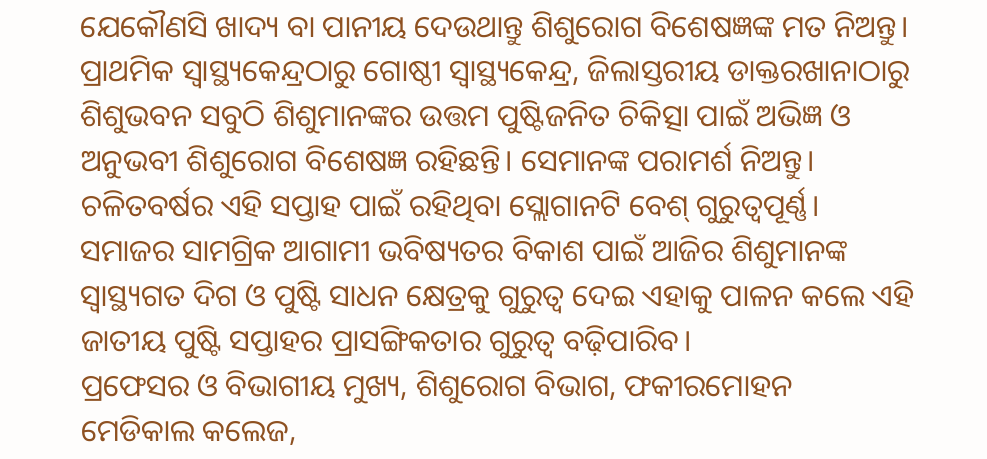ଯେକୌଣସି ଖାଦ୍ୟ ବା ପାନୀୟ ଦେଉଥାନ୍ତୁ ଶିଶୁରୋଗ ବିଶେଷଜ୍ଞଙ୍କ ମତ ନିଅନ୍ତୁ। ପ୍ରାଥମିକ ସ୍ବାସ୍ଥ୍ୟକେନ୍ଦ୍ରଠାରୁ ଗୋଷ୍ଠୀ ସ୍ବାସ୍ଥ୍ୟକେନ୍ଦ୍ର, ଜିଲାସ୍ତରୀୟ ଡାକ୍ତରଖାନାଠାରୁ ଶିଶୁଭବନ ସବୁଠି ଶିଶୁମାନଙ୍କର ଉତ୍ତମ ପୁଷ୍ଟିଜନିତ ଚିକିତ୍ସା ପାଇଁ ଅଭିଜ୍ଞ ଓ ଅନୁଭବୀ ଶିଶୁରୋଗ ବିଶେଷଜ୍ଞ ରହିଛନ୍ତି। ସେମାନଙ୍କ ପରାମର୍ଶ ନିଅନ୍ତୁ। ଚଳିତବର୍ଷର ଏହି ସପ୍ତାହ ପାଇଁ ରହିଥିବା ସ୍ଲୋଗାନଟି ବେଶ୍ ଗୁରୁତ୍ୱପୂର୍ଣ୍ଣ। ସମାଜର ସାମଗ୍ରିକ ଆଗାମୀ ଭବିଷ୍ୟତର ବିକାଶ ପାଇଁ ଆଜିର ଶିଶୁମାନଙ୍କ ସ୍ବାସ୍ଥ୍ୟଗତ ଦିଗ ଓ ପୁଷ୍ଟି ସାଧନ କ୍ଷେତ୍ରକୁ ଗୁରୁତ୍ୱ ଦେଇ ଏହାକୁ ପାଳନ କଲେ ଏହି ଜାତୀୟ ପୁଷ୍ଟି ସପ୍ତାହର ପ୍ରାସଙ୍ଗିକତାର ଗୁରୁତ୍ୱ ବଢ଼ିପାରିବ।
ପ୍ରଫେସର ଓ ବିଭାଗୀୟ ମୁଖ୍ୟ, ଶିଶୁରୋଗ ବିଭାଗ, ଫକୀରମୋହନ
ମେଡିକାଲ କଲେଜ,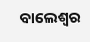ବାଲେଶ୍ୱର